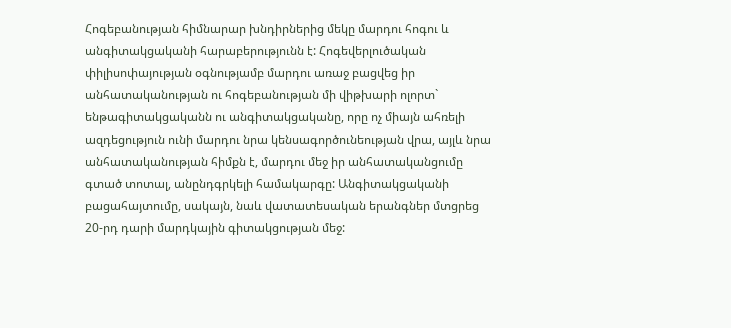Հոգեբանության հիմնարար խնդիրներից մեկը մարդու հոգու և անգիտակցականի հարաբերությունն է: Հոգեվերլուծական փիլիսոփայության օգնությամբ մարդու առաջ բացվեց իր անհատականության ու հոգեբանության մի վիթխարի ոլորտ` ենթագիտակցականն ու անգիտակցականը, որը ոչ միայն ահռելի ազդեցություն ունի մարդու նրա կենսագործունեության վրա, այլև նրա անհատականության հիմքն է, մարդու մեջ իր անհատականցումը գտած տոտալ, անընդգրկելի համակարգը: Անգիտակցականի բացահայտումը, սակայն, նաև վատատեսական երանգներ մտցրեց 20-րդ դարի մարդկային գիտակցության մեջ: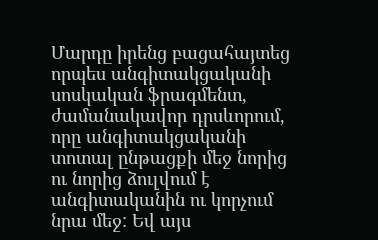Մարդը իրենց բացահայտեց որպես անգիտակցականի սոսկական ֆրագմենտ, ժամանակավոր դրսևորում, որը անգիտակցականի տոտալ ընթացքի մեջ նորից ու նորից ձուլվում է անգիտականին ու կորչում նրա մեջ: Եվ այս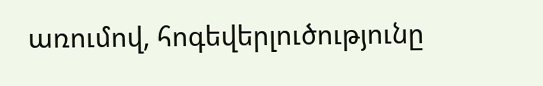առումով, հոգեվերլուծությունը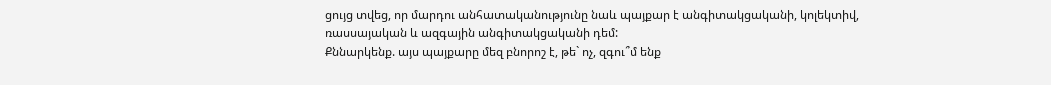ցույց տվեց, որ մարդու անհատականությունը նաև պայքար է անգիտակցականի, կոլեկտիվ, ռասսայական և ազգային անգիտակցականի դեմ:
Քննարկենք. այս պայքարը մեզ բնորոշ է, թե` ոչ, զգու՞մ ենք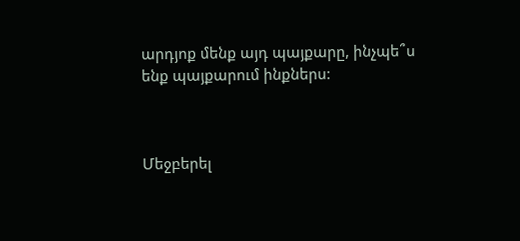արդյոք մենք այդ պայքարը, ինչպե՞ս ենք պայքարում ինքներս:



Մեջբերել